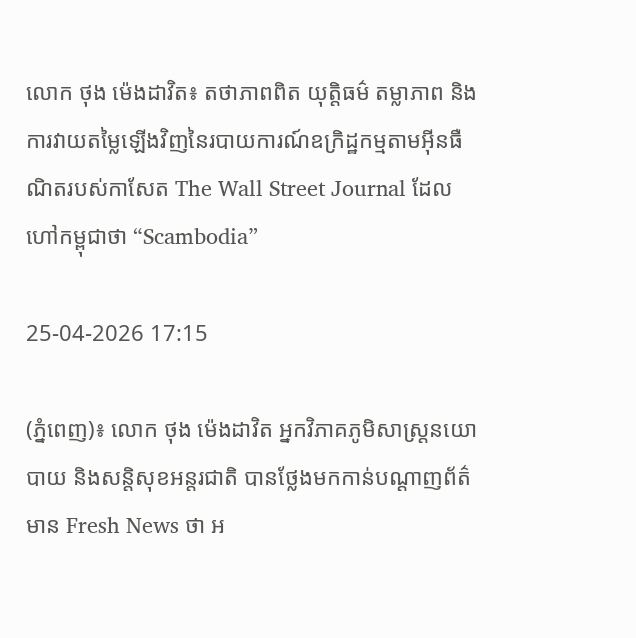លោក ថុង ម៉េងដាវិត៖ តថាភាពពិត យុត្តិធម៌ តម្លាភាព និងការវាយតម្លៃឡើងវិញនៃរបាយការណ៍ឧក្រិដ្ឋកម្មតាមអ៊ីនធឺណិតរបស់កាសែត The Wall Street Journal ដែលហៅកម្ពុជាថា “Scambodia”

25-04-2026 17:15

(ភ្នំពេញ)៖ លោក ថុង ម៉េងដាវិត អ្នកវិភាគភូមិសាស្រ្តនយោបាយ និងសន្តិសុខអន្តរជាតិ បានថ្លែងមកកាន់បណ្ដាញព័ត៌មាន Fresh News ថា អ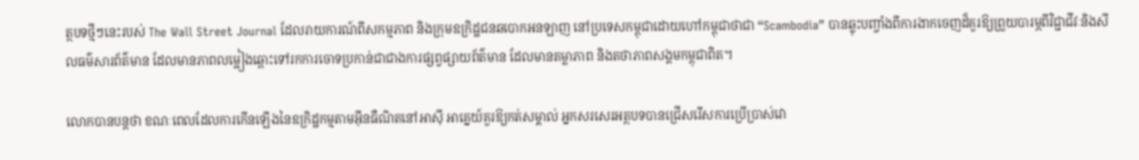ត្ថបទថ្មីៗនេះរបស់ The Wall Street Journal ដែលរាយការណ៍ពីសកម្មភាព និងក្រុមឧក្រិដ្ឋជនឆបោកអនឡាញ នៅប្រទេសកម្ពុជាដោយហៅកម្ពុជាថាជា “Scambodia” បានឆ្លុះបញ្ចាំងពីការងាកចេញដ៏គួរឱ្យព្រួយបារម្ភពីវិជ្ជាជីវៈនិងសីលធម៌សារព័ត៌មាន ដែលមានភាពលម្អៀងឆ្ពោះទៅរកការចោទប្រកាន់ជាជាងការផ្សព្វផ្សាយព័ត៌មាន ដែលមានតម្លាភាព និងតថាភាពសង្គមកម្ពុជាពិត។

លោកបានបន្តថា ខណៈពេលដែលការកើនឡើងនៃឧក្រិដ្ឋកម្មតាមអ៊ីនធឺណិតនៅអាស៊ី អាគ្នេយ៍គួរឱ្យកត់សម្គាល់ អ្នកសរសេរអត្ថបទបានជ្រើសរើសការប្រើប្រាស់វោ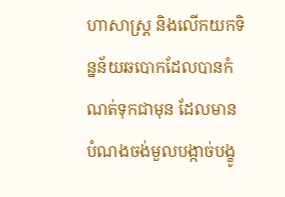ហាសាស្ត្រ និងលើកយកទិន្នន័យឆបោកដែលបានកំណត់ទុកជាមុន ដែលមានបំណងចង់មួលបង្កាច់បង្ខូ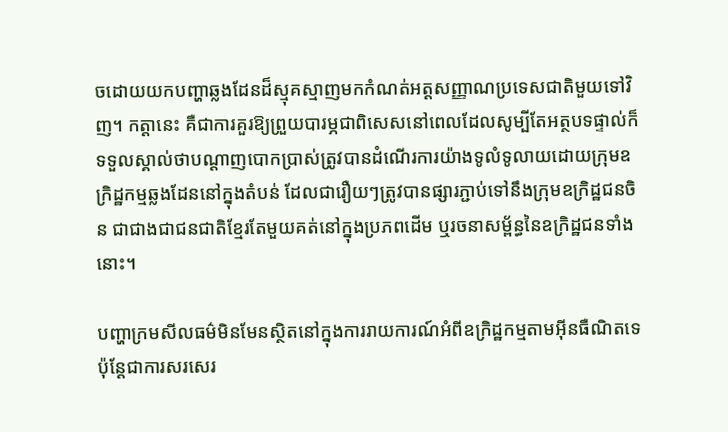ចដោយយកបញ្ហាឆ្លងដែនដ៏ស្មុគស្មាញមកកំណត់អត្តសញ្ញាណប្រទេសជាតិមួយទៅវិញ។ កត្តានេះ គឺជាការគួរឱ្យព្រួយបារម្ភជាពិសេសនៅពេលដែលសូម្បីតែអត្ថបទផ្ទាល់ក៏ទទួលស្គាល់ថាបណ្តាញបោកប្រាស់ត្រូវបានដំណើរការយ៉ាងទូលំទូលាយដោយក្រុមឧក្រិដ្ឋកម្មឆ្លងដែននៅក្នុងតំបន់ ដែលជារឿយៗត្រូវបានផ្សារភ្ជាប់ទៅនឹងក្រុមឧក្រិដ្ឋជនចិន ជាជាងជាជនជាតិខ្មែរតែមួយគត់នៅក្នុងប្រភពដើម ឬរចនាសម្ព័ន្ធនៃឧក្រិដ្ឋជនទាំងនោះ។

បញ្ហាក្រមសីលធម៌មិនមែនស្ថិតនៅក្នុងការរាយការណ៍អំពីឧក្រិដ្ឋកម្មតាមអ៊ីនធឺណិតទេ ប៉ុន្តែជាការសរសេរ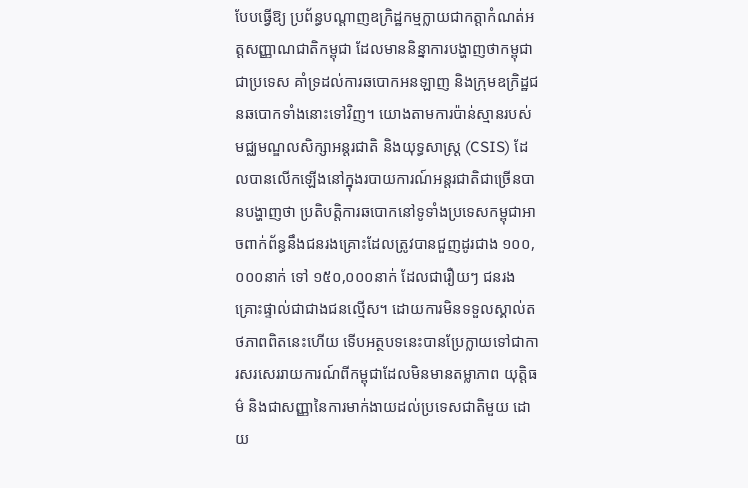បែបធ្វើឱ្យ ប្រព័ន្ធបណ្តាញឧក្រិដ្ឋកម្មក្លាយជាកត្តាកំណត់អត្តសញ្ញាណជាតិកម្ពុជា ដែលមាននិន្នាការបង្ហាញថាកម្ពុជាជាប្រទេស គាំទ្រដល់ការឆបោកអនឡាញ និងក្រុមឧក្រិដ្ឋជនឆបោកទាំងនោះទៅវិញ។ យោងតាមការប៉ាន់ស្មានរបស់មជ្ឈមណ្ឌលសិក្សាអន្តរជាតិ និងយុទ្ធសាស្រ្ត (CSIS) ដែលបានលើកឡើងនៅក្នុងរបាយការណ៍អន្តរជាតិជាច្រើនបានបង្ហាញថា ប្រតិបត្តិការឆបោកនៅទូទាំងប្រទេសកម្ពុជាអាចពាក់ព័ន្ធនឹងជនរងគ្រោះដែលត្រូវបានជួញដូរជាង ១០០,០០០នាក់ ទៅ ១៥០,០០០នាក់ ដែលជារឿយៗ ជនរងគ្រោះផ្ទាល់ជាជាងជនល្មើស។ ដោយការមិនទទួលស្គាល់តថភាពពិតនេះហើយ ទើបអត្ថបទនេះបានប្រែក្លាយទៅជាការសរសេររាយការណ៍ពីកម្ពុជាដែលមិនមានតម្លាភាព យុត្តិធម៌ និងជាសញ្ញានៃការមាក់ងាយដល់ប្រទេសជាតិមួយ ដោយ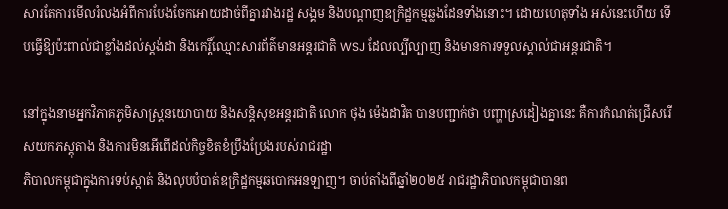សារតែការមើលរំលងអំពីការបែងចែកអោយដាច់ពីគ្នារវាងរដ្ឋ សង្គម និងបណ្តាញឧក្រិដ្ឋកម្មឆ្លងដែនទាំងនោះ។ ដោយហេតុទាំង អស់នេះហើយ ទើបធ្វើឱ្យប៉ះពាល់ជាខ្លាំងដល់ស្តង់ដា និងកេរ្តិ៍ឈ្មោះសារព័ត៌មានអន្តរជាតិ WSJ ដែលល្បីល្បាញ និងមានការទទួលស្គាល់ជាអន្តរជាតិ។

នៅក្នុងនាមអ្នកវិភាគភូមិសាស្រ្តនយោបាយ និងសន្តិសុខអន្តរជាតិ លោក ថុង ម៉េងដាវិត បានបញ្ជាក់ថា បញ្ហាស្រដៀងគ្នានេះ គឺការកំណត់ជ្រើសរើសយកភស្តុតាង និងការមិនអើពើដល់កិច្ចខិតខំប្រឹងប្រែងរបស់រាជរដ្ឋា
ភិបាលកម្ពុជាក្នុងការទប់ស្កាត់ និងលុបបំបាត់ឧក្រិដ្ឋកម្មឆបោកអនឡាញ។ ចាប់តាំងពីឆ្នាំ២០២៥ រាជរដ្ឋាភិបាលកម្ពុជាបានព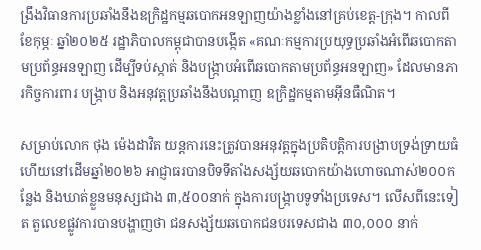ង្រឹងវិធានការប្រឆាំងនឹងឧក្រិដ្ឋកម្មឆបោកអនឡាញយ៉ាងខ្លាំងនៅគ្រប់ខេត្ត-ក្រុង។ កាលពីខែកុម្ភៈ ឆ្នាំ២០២៥ រដ្ឋាភិបាលកម្ពុជាបានបង្កើត «គណៈកម្មការប្រយុទ្ធប្រឆាំងអំពើឆបោកតាមប្រព័ន្ធអនឡាញ ដើម្បីទប់ស្កាត់ និងបង្ក្រាបអំពើឆបោកតាមប្រព័ន្ធអនឡាញ» ដែលមានភារកិច្ចការពារ បង្ក្រាប និងអនុវត្តប្រឆាំងនឹងបណ្តាញ ឧក្រិដ្ឋកម្មតាមអ៊ីនធឺណិត។

សម្រាប់លោក ថុង ម៉េងដាវិត យន្តការនេះត្រូវបានអនុវត្តក្នុងប្រតិបត្តិការបង្រាបទ្រង់ទ្រាយធំ ហើយនៅដើមឆ្នាំ២០២៦ អាជ្ញាធរបានបិទទីតាំងសង្ស័យឆបោកយ៉ាងហោចណាស់២០០កន្លែង និងឃាត់ខ្លួនមនុស្សជាង ៣,៥០០នាក់ ក្នុងការបង្ក្រាបទូទាំងប្រទេស។ លើសពីនេះទៀត តួលេខផ្លូវការបានបង្ហាញថា ជនសង្ស័យឆបោកជនបរទេសជាង ៣០,០០០ នាក់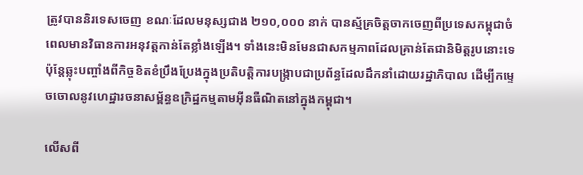ត្រូវបាននិរទេសចេញ ខណៈដែលមនុស្សជាង ២១០,០០០ នាក់ បានស្ម័គ្រចិត្តចាកចេញពីប្រទេសកម្ពុជាចំពេលមានវិធានការអនុវត្តកាន់តែខ្លាំងឡើង។ ទាំងនេះមិនមែនជាសកម្មភាពដែលគ្រាន់តែជានិមិត្តរូបនោះទេ ប៉ុន្តែឆ្លុះបញ្ចាំងពីកិច្ចខិតខំប្រឹងប្រែងក្នុងប្រតិបត្តិការបង្រ្កាបជាប្រព័ន្ធដែលដឹកនាំដោយរដ្ឋាភិបាល ដើម្បីកម្ទេចចោលនូវហេដ្ឋារចនាសម្ព័ន្ធឧក្រិដ្ឋកម្មតាមអ៊ីនធឺណិតនៅក្នុងកម្ពុជា។

លើសពី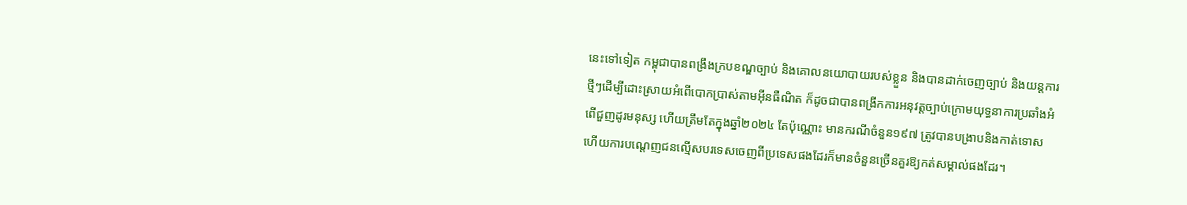នេះទៅទៀត កម្ពុជាបានពង្រឹងក្របខណ្ឌច្បាប់ និងគោលនយោបាយរបស់ខ្លួន និងបានដាក់ចេញច្បាប់ និងយន្តការថ្មីៗដើម្បីដោះស្រាយអំពើបោកប្រាស់តាមអ៊ីនធឺណិត ក៏ដូចជាបានពង្រីកការអនុវត្តច្បាប់ក្រោមយុទ្ធនាការប្រឆាំងអំពើជួញដូរមនុស្ស ហើយត្រឹមតែក្នុងឆ្នាំ២០២៤ តែប៉ុណ្ណោះ មានករណីចំនួន១៩៧ ត្រូវបានបង្រាបនិងកាត់ទោស ហើយការបណ្តេញជនល្មើសបរទេសចេញពីប្រទេសផងដែរក៏មានចំនួនច្រើនគួរឱ្យកត់សម្គាល់ផងដែរ។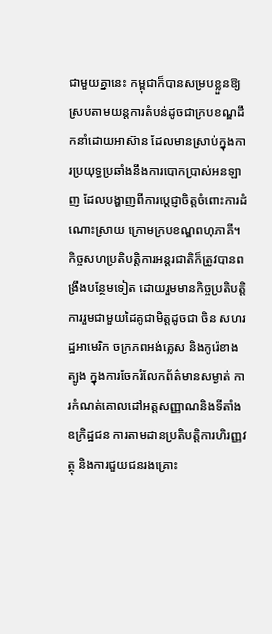ជាមួយគ្នានេះ កម្ពុជាក៏បានសម្របខ្លួនឱ្យស្របតាមយន្តការតំបន់ដូចជាក្របខណ្ឌដឹកនាំដោយអាស៊ាន ដែលមានស្រាប់ក្នុងការប្រយុទ្ធប្រឆាំងនឹងការបោកប្រាស់អនឡាញ ដែលបង្ហាញពីការប្តេជ្ញាចិត្តចំពោះការដំណោះស្រាយ ក្រោមក្របខណ្ឌពហុភាគី។ កិច្ចសហប្រតិបត្តិការអន្តរជាតិក៏ត្រូវបានពង្រឹងបន្ថែមទៀត ដោយរួមមានកិច្ចប្រតិបត្តិការរួមជាមួយដៃគូជាមិត្តដូចជា ចិន សហរដ្ឋអាមេរិក ចក្រភពអង់គ្លេស និងកូរ៉េខាងត្បូង ក្នុងការចែករំលែកព័ត៌មានសម្ងាត់ ការកំណត់គោលដៅអត្តសញ្ញាណនិងទីតាំងឧក្រិដ្ឋជន ការតាមដានប្រតិបត្តិការហិរញ្ញវត្ថុ និងការជួយជនរងគ្រោះ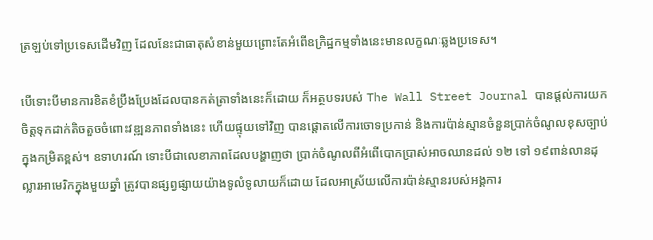ត្រឡប់ទៅប្រទេសដើមវិញ ដែលនែះជាធាតុសំខាន់មួយព្រោះតែអំពើឧក្រិដ្ឋកម្មទាំងនេះមានលក្ខណៈឆ្លងប្រទេស។

បើទោះបីមានការខិតខំប្រឹងប្រែងដែលបានកត់ត្រាទាំងនេះក៏ដោយ ក៏អត្ថបទរបស់ The Wall Street Journal បានផ្តល់ការយកចិត្តទុកដាក់តិចតួចចំពោះវឌ្ឍនភាពទាំងនេះ ហើយផ្ទុយទៅវិញ បានផ្តោតលើការចោទប្រកាន់ និងការប៉ាន់ស្មានចំនួនប្រាក់ចំណូលខុសច្បាប់ក្នុងកម្រិតខ្ពស់។ ឧទាហរណ៍ ទោះបីជាលេខាភាពដែលបង្ហាញថា ប្រាក់ចំណូលពីអំពើបោកប្រាស់អាចឈានដល់ ១២ ទៅ ១៩ពាន់លានដុល្លារអាមេរិកក្នុងមួយឆ្នាំ ត្រូវបានផ្សព្វផ្សាយយ៉ាងទូលំទូលាយក៏ដោយ ដែលអាស្រ័យលើការប៉ាន់ស្មានរបស់អង្គការ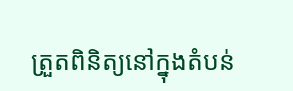ត្រួតពិនិត្យនៅក្នុងតំបន់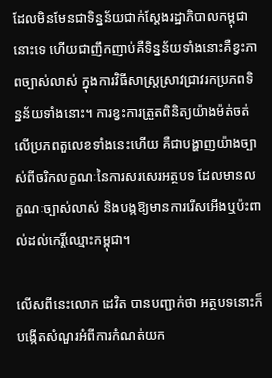ដែលមិនមែនជាទិន្នន័យជាក់ស្តែងរដ្ឋាភិបាលកម្ពុជានោះទេ ហើយជាញឹកញាប់គឺទិន្នន័យទាំងនោះគឺខ្វះភាពច្បាស់លាស់ ក្នុងការវិធីសាស្ត្រស្រាវជ្រាវរកប្រភពទិន្នន័យទាំងនោះ។ ការខ្វះការត្រួតពិនិត្យយ៉ាងម៉ត់ចត់លើប្រភពតួលេខទាំងនេះហើយ គឺជាបង្ហាញយ៉ាងច្បាស់ពីចរិកលក្ខណៈនៃការសរសេរអត្ថបទ ដែលមានលក្ខណៈច្បាស់លាស់ និងបង្កឱ្យមានការរើសអើងឬប៉ះពាល់ដល់កេរ្តិ៍ឈ្មោះកម្ពុជា។

លើសពីនេះលោក ដេវិត បានបញ្ជាក់ថា អត្ថបទនោះក៏បង្កើតសំណួរអំពីការកំណត់យក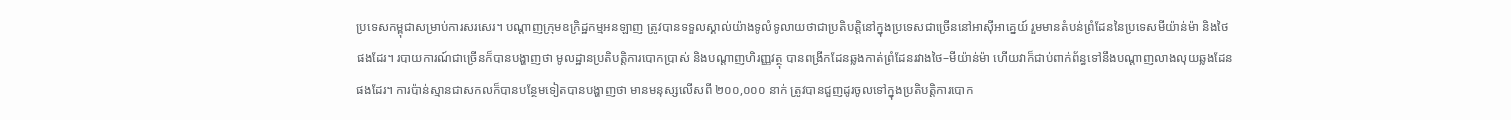ប្រទេសកម្ពុជាសម្រាប់ការសរសេរ។ បណ្ដាញក្រុមឧក្រិដ្ឋកម្មអនឡាញ ត្រូវបានទទួលស្គាល់យ៉ាងទូលំទូលាយថាជាប្រតិបត្តិនៅក្នុងប្រទេសជាច្រើននៅអាស៊ីអាគ្នេយ៍ រួមមានតំបន់ព្រំដែននៃប្រទេសមីយ៉ាន់ម៉ា និងថៃផងដែរ។ របាយការណ៍ជាច្រើនក៏បានបង្ហាញថា មូលដ្ឋានប្រតិបត្តិការបោកប្រាស់ និងបណ្ដាញហិរញ្ញវត្ថុ បានពង្រីកដែនឆ្លងកាត់ព្រំដែនរវាងថៃ–មីយ៉ាន់ម៉ា ហើយវាក៏ជាប់ពាក់ព័ន្ធទៅនឹងបណ្តាញលាងលុយឆ្លងដែនផងដែរ។ ការប៉ាន់ស្មានជាសកលក៏បានបន្ថែមទៀតបានបង្ហាញថា មានមនុស្សលើសពី ២០០,០០០ នាក់ ត្រូវបានជួញដូរចូលទៅក្នុងប្រតិបត្តិការបោក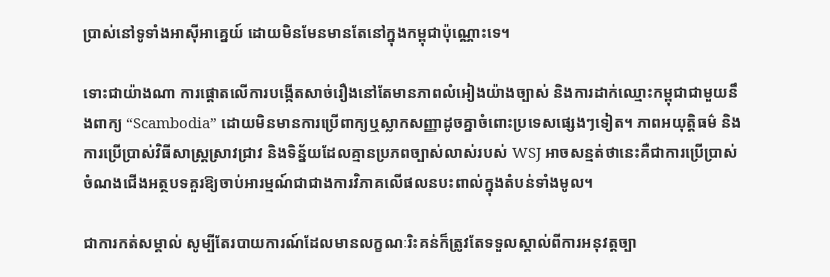ប្រាស់នៅទូទាំងអាស៊ីអាគ្នេយ៍ ដោយមិនមែនមានតែនៅក្នុងកម្ពុជាប៉ុណ្ណោះទេ។

ទោះជាយ៉ាងណា ការផ្តោតលើការបង្កើតសាច់រឿងនៅតែមានភាពលំអៀងយ៉ាងច្បាស់ និងការដាក់ឈ្មោះកម្ពុជាជាមួយនឹងពាក្យ “Scambodia” ដោយមិនមានការប្រើពាក្យឬស្លាកសញ្ញាដូចគ្នាចំពោះប្រទេសផ្សេងៗទៀត។ ភាពអយុត្តិធម៌ និងការប្រើប្រាស់វិធីសាស្រ្តស្រាវជ្រាវ និងទិន្ន័យដែលគ្មានប្រភពច្បាស់លាស់របស់ WSJ អាចសន្មត់ថានេះគឺជាការប្រើប្រាស់ចំណងជើងអត្ថបទគួរឱ្យចាប់អារម្មណ៍ជាជាងការវិភាគលើផលនបះពាល់ក្នុងតំបន់ទាំងមូល។

ជាការកត់សម្គាល់ សូម្បីតែរបាយការណ៍ដែលមានលក្ខណៈរិះគន់ក៏ត្រូវតែទទួលស្គាល់ពីការអនុវត្តច្បា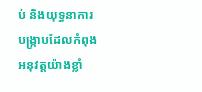ប់ និងយុទ្ធនាការបង្ក្រាបដែលកំពុងអនុវត្តយ៉ាងខ្លាំ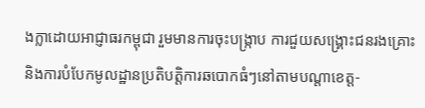ងក្លាដោយអាជ្ញាធរកម្ពុជា រួមមានការចុះបង្ក្រាប ការជួយសង្គ្រោះជនរងគ្រោះ និងការបំបែកមូលដ្ឋានប្រតិបត្តិការឆបោកធំៗនៅតាមបណ្តាខេត្ត-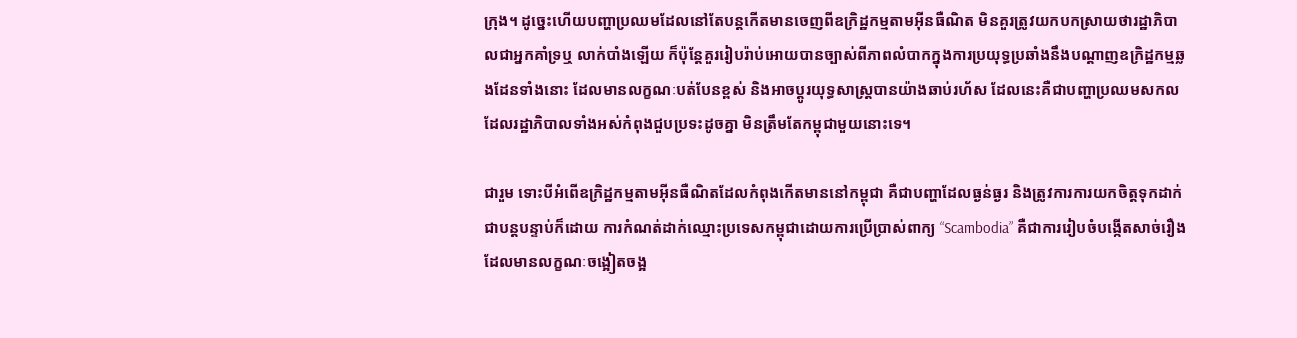ក្រុង។ ដូច្នេះហើយបញ្ហាប្រឈមដែលនៅតែបន្តកើតមានចេញពីឧក្រិដ្ឋកម្មតាមអ៊ីនធឺណិត មិនគួរត្រូវយកបកស្រាយថារដ្ឋាភិបាលជាអ្នកគាំទ្រឬ លាក់បាំងឡើយ ក៏ប៉ុន្តែគួររៀបរ៉ាប់អោយបានច្បាស់ពីភាពលំបាកក្នុងការប្រយុទ្ធប្រឆាំងនឹងបណ្ដាញឧក្រិដ្ឋកម្មឆ្លងដែនទាំងនោះ ដែលមានលក្ខណៈបត់បែនខ្ពស់ និងអាចប្តូរយុទ្ធសាស្ត្របានយ៉ាងឆាប់រហ័ស ដែលនេះគឺជាបញ្ហាប្រឈមសកលដែលរដ្ឋាភិបាលទាំងអស់កំពុងជួបប្រទះដូចគ្នា មិនត្រឹមតែកម្ពុជាមួយនោះទេ។

ជារួម ទោះបីអំពើឧក្រិដ្ឋកម្មតាមអ៊ីនធឺណិតដែលកំពុងកើតមាននៅកម្ពុជា គឺជាបញ្ហាដែលធ្ងន់ធ្ងរ និងត្រូវការការយកចិត្តទុកដាក់ជាបន្តបន្ទាប់ក៏ដោយ ការកំណត់ដាក់ឈ្មោះប្រទេសកម្ពុជាដោយការប្រើប្រាស់ពាក្យ “Scambodia” គឺជាការរៀបចំបង្កើតសាច់រឿងដែលមានលក្ខណៈចង្អៀតចង្អ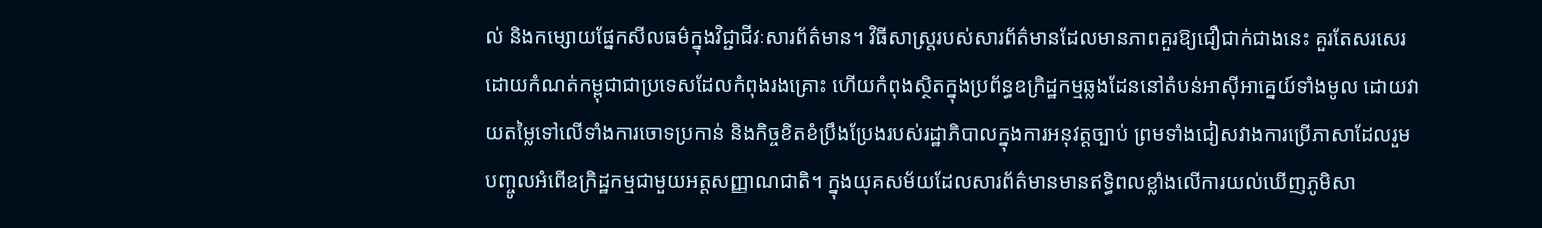ល់ និងកម្សោយផ្នែកសីលធម៌ក្នុងវិជ្ជាជីវៈសារព័ត៌មាន។ វិធីសាស្ត្ររបស់សារព័ត៌មានដែលមានភាពគួរឱ្យជឿជាក់ជាងនេះ គួរតែសរសេរដោយកំណត់កម្ពុជាជាប្រទេសដែលកំពុងរងគ្រោះ ហើយកំពុងស្ថិតក្នុងប្រព័ន្ធឧក្រិដ្ឋកម្មឆ្លងដែននៅតំបន់អាស៊ីអាគ្នេយ៍ទាំងមូល ដោយវាយតម្លៃទៅលើទាំងការចោទប្រកាន់ និងកិច្ចខិតខំប្រឹងប្រែងរបស់រដ្ឋាភិបាលក្នុងការអនុវត្តច្បាប់ ព្រមទាំងជៀសវាងការប្រើភាសាដែលរួមបញ្ចូលអំពើឧក្រិដ្ឋកម្មជាមួយអត្តសញ្ញាណជាតិ។ ក្នុងយុគសម័យដែលសារព័ត៌មានមានឥទ្ធិពលខ្លាំងលើការយល់ឃើញភូមិសា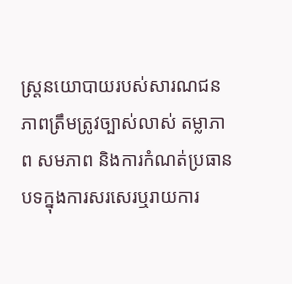ស្ត្រនយោបាយរបស់សារណជន ភាពត្រឹមត្រូវច្បាស់លាស់ តម្លាភាព សមភាព និងការកំណត់ប្រធានបទក្នុងការសរសេរឬរាយការ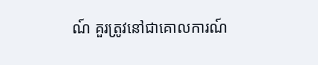ណ៍ គួរត្រូវនៅជាគោលការណ៍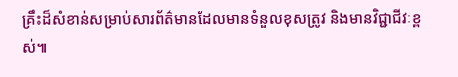គ្រឹះដ៏សំខាន់សម្រាប់សារព័ត៌មានដែលមានទំនួលខុសត្រូវ និងមានវិជ្ជាជីវៈខ្ពស់៕